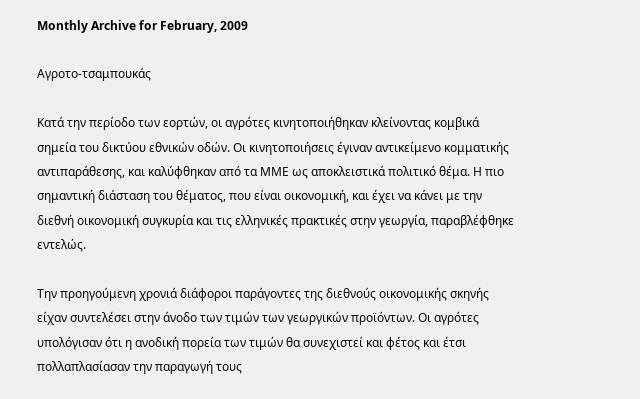Monthly Archive for February, 2009

Αγροτο-τσαμπουκάς

Κατά την περίοδο των εορτών, οι αγρότες κινητοποιήθηκαν κλείνοντας κομβικά σημεία του δικτύου εθνικών οδών. Οι κινητοποιήσεις έγιναν αντικείμενο κομματικής αντιπαράθεσης, και καλύφθηκαν από τα ΜΜΕ ως αποκλειστικά πολιτικό θέμα. Η πιο σημαντική διάσταση του θέματος, που είναι οικονομική, και έχει να κάνει με την διεθνή οικονομική συγκυρία και τις ελληνικές πρακτικές στην γεωργία, παραβλέφθηκε εντελώς.

Την προηγούμενη χρονιά διάφοροι παράγοντες της διεθνούς οικονομικής σκηνής είχαν συντελέσει στην άνοδο των τιμών των γεωργικών προϊόντων. Οι αγρότες υπολόγισαν ότι η ανοδική πορεία των τιμών θα συνεχιστεί και φέτος και έτσι πολλαπλασίασαν την παραγωγή τους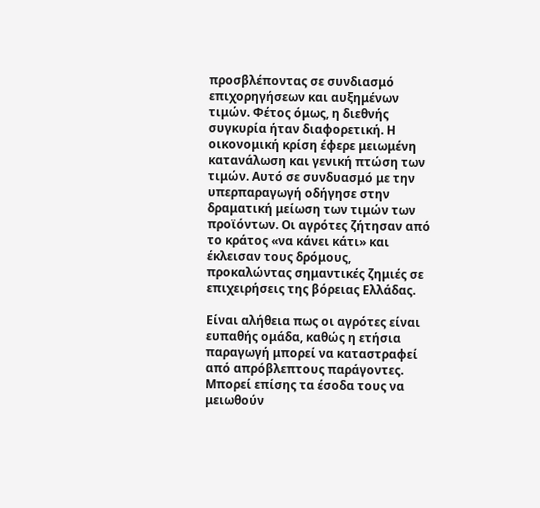προσβλέποντας σε συνδιασμό επιχορηγήσεων και αυξημένων τιμών. Φέτος όμως, η διεθνής συγκυρία ήταν διαφορετική. Η οικονομική κρίση έφερε μειωμένη κατανάλωση και γενική πτώση των τιμών. Αυτό σε συνδυασμό με την υπερπαραγωγή οδήγησε στην δραματική μείωση των τιμών των προϊόντων. Οι αγρότες ζήτησαν από το κράτος «να κάνει κάτι» και έκλεισαν τους δρόμους, προκαλώντας σημαντικές ζημιές σε επιχειρήσεις της βόρειας Ελλάδας.

Είναι αλήθεια πως οι αγρότες είναι ευπαθής ομάδα, καθώς η ετήσια παραγωγή μπορεί να καταστραφεί από απρόβλεπτους παράγοντες. Μπορεί επίσης τα έσοδα τους να μειωθούν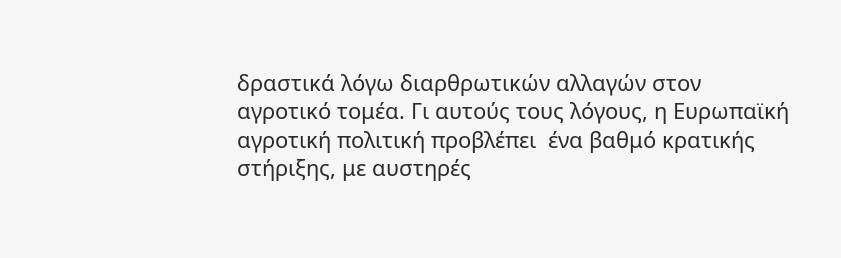δραστικά λόγω διαρθρωτικών αλλαγών στον αγροτικό τομέα. Γι αυτούς τους λόγους, η Ευρωπαϊκή αγροτική πολιτική προβλέπει  ένα βαθμό κρατικής στήριξης, με αυστηρές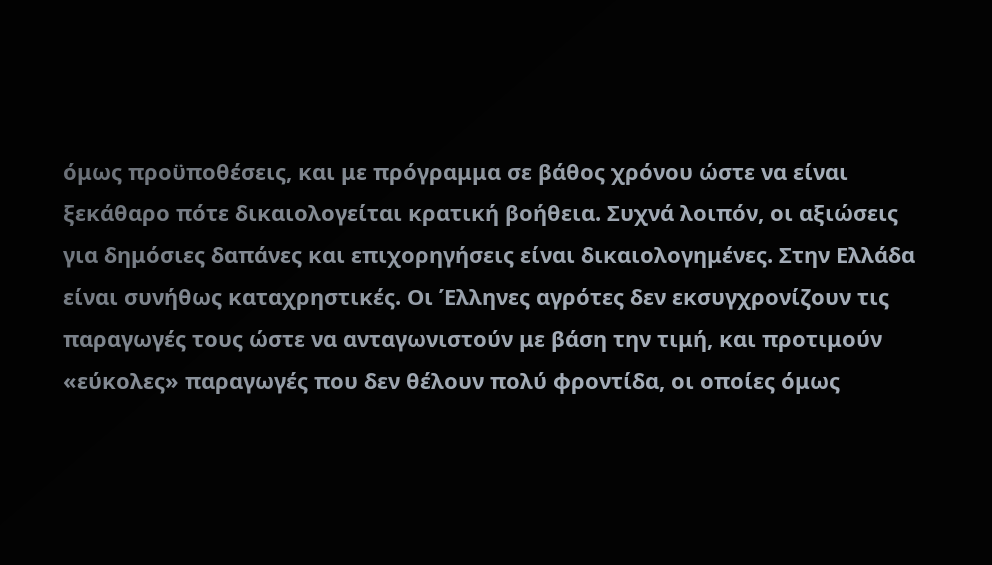όμως προϋποθέσεις, και με πρόγραμμα σε βάθος χρόνου ώστε να είναι ξεκάθαρο πότε δικαιολογείται κρατική βοήθεια. Συχνά λοιπόν, οι αξιώσεις για δημόσιες δαπάνες και επιχορηγήσεις είναι δικαιολογημένες. Στην Ελλάδα είναι συνήθως καταχρηστικές. Οι Έλληνες αγρότες δεν εκσυγχρονίζουν τις παραγωγές τους ώστε να ανταγωνιστούν με βάση την τιμή, και προτιμούν «εύκολες» παραγωγές που δεν θέλουν πολύ φροντίδα, οι οποίες όμως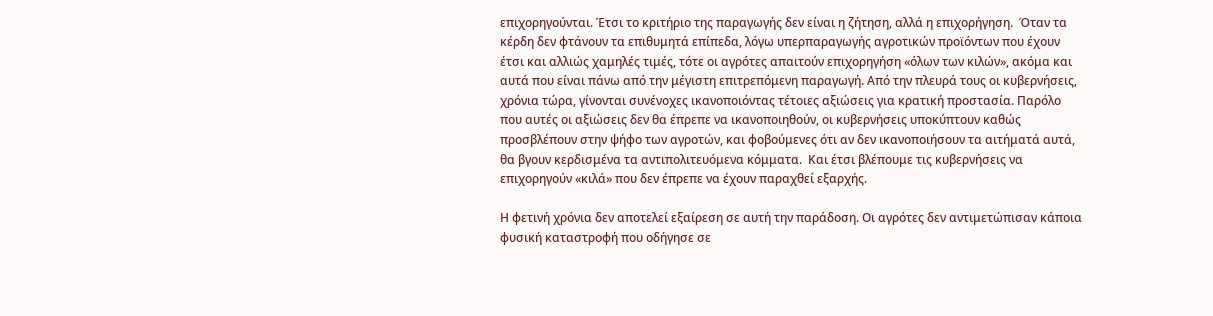επιχορηγούνται. Έτσι το κριτήριο της παραγωγής δεν είναι η ζήτηση, αλλά η επιχορήγηση.  Όταν τα κέρδη δεν φτάνουν τα επιθυμητά επίπεδα, λόγω υπερπαραγωγής αγροτικών προϊόντων που έχουν έτσι και αλλιώς χαμηλές τιμές, τότε οι αγρότες απαιτούν επιχορηγήση «όλων των κιλών», ακόμα και αυτά που είναι πάνω από την μέγιστη επιτρεπόμενη παραγωγή. Από την πλευρά τους οι κυβερνήσεις, χρόνια τώρα, γίνονται συνένοχες ικανοποιόντας τέτοιες αξιώσεις για κρατική προστασία. Παρόλο που αυτές οι αξιώσεις δεν θα έπρεπε να ικανοποιηθούν, οι κυβερνήσεις υποκύπτουν καθώς προσβλέπουν στην ψήφο των αγροτών, και φοβούμενες ότι αν δεν ικανοποιήσουν τα αιτήματά αυτά, θα βγουν κερδισμένα τα αντιπολιτευόμενα κόμματα.  Και έτσι βλέπουμε τις κυβερνήσεις να επιχορηγούν «κιλά» που δεν έπρεπε να έχουν παραχθεί εξαρχής.

Η φετινή χρόνια δεν αποτελεί εξαίρεση σε αυτή την παράδοση. Οι αγρότες δεν αντιμετώπισαν κάποια φυσική καταστροφή που οδήγησε σε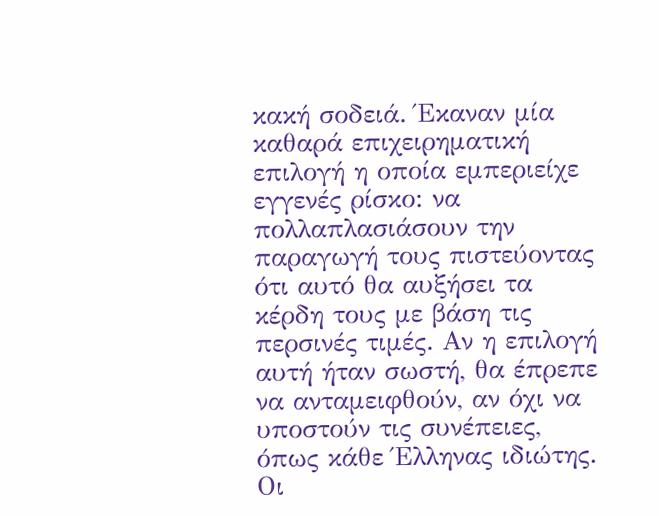κακή σοδειά. Έκαναν μία καθαρά επιχειρηματική επιλογή η οποία εμπεριείχε εγγενές ρίσκο: να πολλαπλασιάσουν την παραγωγή τους πιστεύοντας ότι αυτό θα αυξήσει τα κέρδη τους με βάση τις περσινές τιμές. Αν η επιλογή αυτή ήταν σωστή, θα έπρεπε να ανταμειφθούν, αν όχι να υποστούν τις συνέπειες, όπως κάθε Έλληνας ιδιώτης. Οι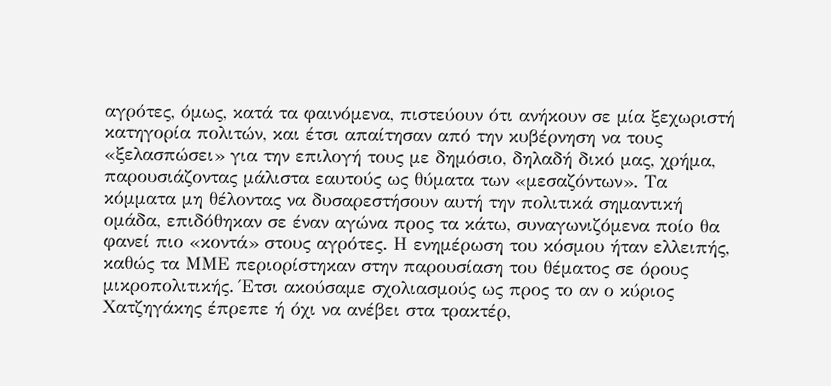αγρότες, όμως, κατά τα φαινόμενα, πιστεύουν ότι ανήκουν σε μία ξεχωριστή κατηγορία πολιτών, και έτσι απαίτησαν από την κυβέρνηση να τους «ξελασπώσει» για την επιλογή τους με δημόσιο, δηλαδή δικό μας, χρήμα, παρουσιάζοντας μάλιστα εαυτούς ως θύματα των «μεσαζόντων». Τα κόμματα μη θέλοντας να δυσαρεστήσουν αυτή την πολιτικά σημαντική ομάδα, επιδόθηκαν σε έναν αγώνα προς τα κάτω, συναγωνιζόμενα ποίο θα φανεί πιο «κοντά» στους αγρότες. Η ενημέρωση του κόσμου ήταν ελλειπής, καθώς τα ΜΜΕ περιορίστηκαν στην παρουσίαση του θέματος σε όρους μικροπολιτικής. Έτσι ακούσαμε σχολιασμούς ως προς το αν ο κύριος Χατζηγάκης έπρεπε ή όχι να ανέβει στα τρακτέρ,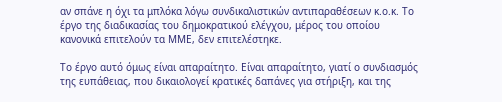αν σπάνε η όχι τα μπλόκα λόγω συνδικαλιστικών αντιπαραθέσεων κ.ο.κ. Το έργο της διαδικασίας του δημοκρατικού ελέγχου, μέρος του οποίου κανονικά επιτελούν τα ΜΜΕ, δεν επιτελέστηκε.

Το έργο αυτό όμως είναι απαραίτητο. Είναι απαραίτητο, γιατί ο συνδιασμός της ευπάθειας, που δικαιολογεί κρατικές δαπάνες για στήριξη, και της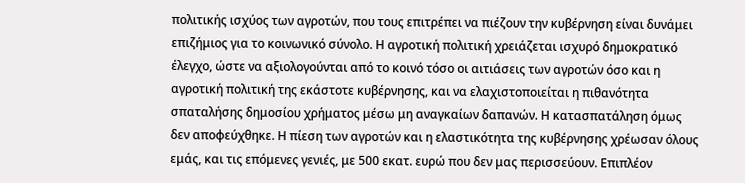πολιτικής ισχύος των αγροτών, που τους επιτρέπει να πιέζουν την κυβέρνηση είναι δυνάμει επιζήμιος για το κοινωνικό σύνολο. Η αγροτική πολιτική χρειάζεται ισχυρό δημοκρατικό έλεγχο, ώστε να αξιολογούνται από το κοινό τόσο οι αιτιάσεις των αγροτών όσο και η αγροτική πολιτική της εκάστοτε κυβέρνησης, και να ελαχιστοποιείται η πιθανότητα σπαταλήσης δημοσίου χρήματος μέσω μη αναγκαίων δαπανών. Η κατασπατάληση όμως δεν αποφεύχθηκε. Η πίεση των αγροτών και η ελαστικότητα της κυβέρνησης χρέωσαν όλους εμάς, και τις επόμενες γενιές, με 500 εκατ. ευρώ που δεν μας περισσεύουν. Επιπλέον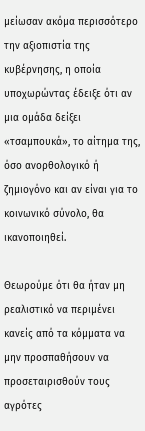μείωσαν ακόμα περισσότερο την αξιοπιστία της κυβέρνησης, η οποία υποχωρώντας έδειξε ότι αν μια ομάδα δείξει «τσαμπουκά», το αίτημα της, όσο ανορθολογικό ή ζημιογόνο και αν είναι για το κοινωνικό σύνολο, θα ικανοποιηθεί.

Θεωρούμε ότι θα ήταν μη ρεαλιστικό να περιμένει κανείς από τα κόμματα να μην προσπαθήσουν να προσεταιρισθούν τους αγρότες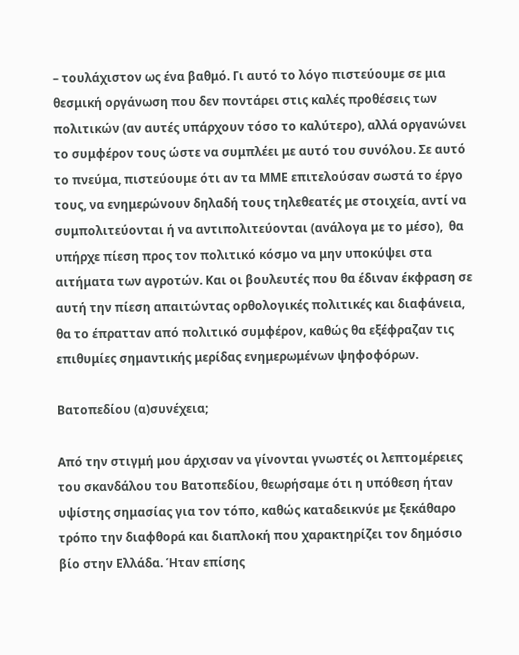– τουλάχιστον ως ένα βαθμό. Γι αυτό το λόγο πιστεύουμε σε μια θεσμική οργάνωση που δεν ποντάρει στις καλές προθέσεις των πολιτικών (αν αυτές υπάρχουν τόσο το καλύτερο), αλλά οργανώνει το συμφέρον τους ώστε να συμπλέει με αυτό του συνόλου. Σε αυτό το πνεύμα, πιστεύουμε ότι αν τα ΜΜΕ επιτελούσαν σωστά το έργο τους, να ενημερώνουν δηλαδή τους τηλεθεατές με στοιχεία, αντί να συμπολιτεύονται ή να αντιπολιτεύονται (ανάλογα με το μέσο),  θα υπήρχε πίεση προς τον πολιτικό κόσμο να μην υποκύψει στα αιτήματα των αγροτών. Και οι βουλευτές που θα έδιναν έκφραση σε αυτή την πίεση απαιτώντας ορθολογικές πολιτικές και διαφάνεια, θα το έπρατταν από πολιτικό συμφέρον, καθώς θα εξέφραζαν τις επιθυμίες σημαντικής μερίδας ενημερωμένων ψηφοφόρων.

Βατοπεδίου (α)συνέχεια;

Από την στιγμή μου άρχισαν να γίνονται γνωστές οι λεπτομέρειες του σκανδάλου του Βατοπεδίου, θεωρήσαμε ότι η υπόθεση ήταν υψίστης σημασίας για τον τόπο, καθώς καταδεικνύε με ξεκάθαρο τρόπο την διαφθορά και διαπλοκή που χαρακτηρίζει τον δημόσιο βίο στην Ελλάδα. Ήταν επίσης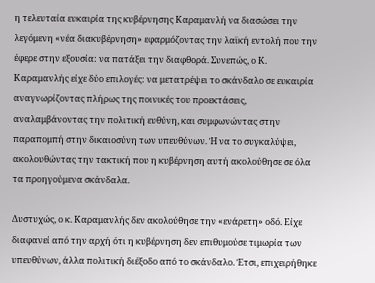η τελευταία ευκαιρία της κυβέρνησης Καραμανλή να διασώσει την λεγόμενη «νέα διακυβέρνηση» εφαρμόζοντας την λαϊκή εντολή που την έφερε στην εξουσία: να πατάξει την διαφθορά. Συνεπώς, ο Κ. Καραμανλής είχε δύο επιλογές: να μετατρέψει το σκάνδαλο σε ευκαιρία αναγνωρίζοντας πλήρως της ποινικές του προεκτάσεις, αναλαμβάνοντας την πολιτική ευθύνη, και συμφωνώντας στην παραπομπή στην δικαιοσύνη των υπευθύνων. Ή να το συγκαλύψει, ακολουθώντας την τακτική που η κυβέρνηση αυτή ακολούθησε σε όλα τα προηγούμενα σκάνδαλα.

Δυστυχώς, ο κ. Καραμανλής δεν ακολούθησε την «ενάρετη» οδό. Είχε διαφανεί από την αρχή ότι η κυβέρνηση δεν επιθυμούσε τιμωρία των υπευθύνων, άλλα πολιτική διέξοδο από το σκάνδαλο. Έτσι, επιχειρήθηκε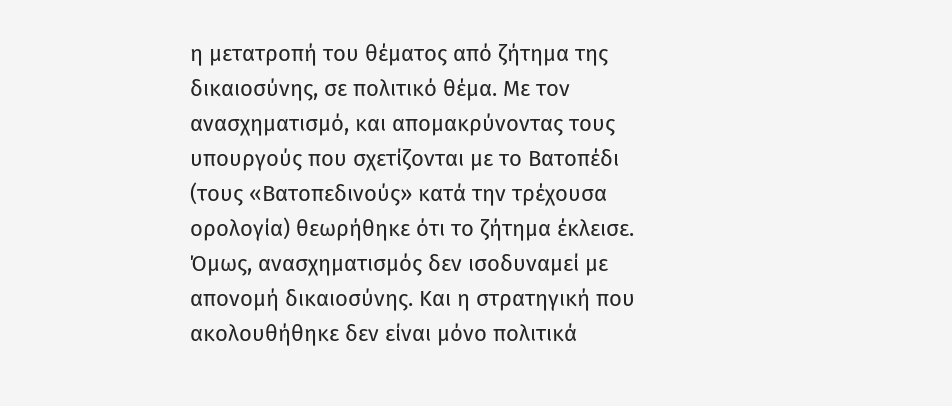η μετατροπή του θέματος από ζήτημα της δικαιοσύνης, σε πολιτικό θέμα. Με τον ανασχηματισμό, και απομακρύνοντας τους υπουργούς που σχετίζονται με το Βατοπέδι (τους «Βατοπεδινούς» κατά την τρέχουσα ορολογία) θεωρήθηκε ότι το ζήτημα έκλεισε. Όμως, ανασχηματισμός δεν ισοδυναμεί με απονομή δικαιοσύνης. Και η στρατηγική που ακολουθήθηκε δεν είναι μόνο πολιτικά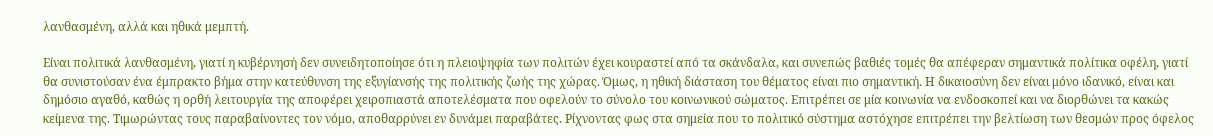λανθασμένη, αλλά και ηθικά μεμπτή.

Είναι πολιτικά λανθασμένη, γιατί η κυβέρνησή δεν συνειδητοποίησε ότι η πλειοψηφία των πολιτών έχει κουραστεί από τα σκάνδαλα, και συνεπώς βαθιές τομές θα απέφεραν σημαντικά πολίτικα οφέλη, γιατί θα συνιστούσαν ένα έμπρακτο βήμα στην κατεύθυνση της εξυγίανσής της πολιτικής ζωής της χώρας. Όμως, η ηθική διάσταση του θέματος είναι πιο σημαντική. Η δικαιοσύνη δεν είναι μόνο ιδανικό, είναι και δημόσιο αγαθό, καθώς η ορθή λειτουργία της αποφέρει χειροπιαστά αποτελέσματα που οφελούν το σύνολο του κοινωνικού σώματος. Επιτρέπει σε μία κοινωνία να ενδοσκοπεί και να διορθώνει τα κακώς κείμενα της. Τιμωρώντας τους παραβαίνοντες τον νόμο, αποθαρρύνει εν δυνάμει παραβάτες. Ρίχνοντας φως στα σημεία που το πολιτικό σύστημα αστόχησε επιτρέπει την βελτίωση των θεσμών προς όφελος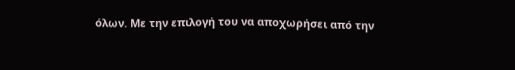όλων. Mε την επιλογή του να αποχωρήσει από την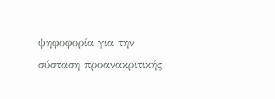ψηφοφορία για την σύσταση προανακριτικής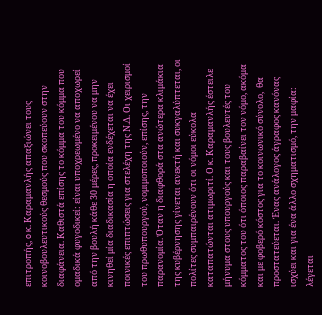επιτροπής, o κ. Καραμανλής απαξιώνει τους κοινοβουλευτικούς θεσμούς που σκοπεύουν στην διαφάνεια. Καθιστά επίσης το κόμμα του κόμμα που ομαδικά φυγοδικεί: είναι υποχρεωμένο να αποχωρεί από την βουλή κάθε 30 μέρες, προκειμένου να μην κινηθεί μία διαδικασία η οποία ενδέχεται να έχει ποινικές επιπτώσεις για στελέχη της Ν.Δ. Οι χειρισμοί του πρωθυπουργού, νομιμοποιούν, επίσης, την παρανομία. Όταν η διαφθορά στα ανώτερα κλιμάκια της κυβέρνησης γίνεται ανεκτή και συκγαλύπτεται, οι πολίτες συμπαιρένουν ότι οι νόμοι εύκολα καταπατώνται ατιμωριτί. Ο κ. Καραμανλής έστειλε μήνυμα στους υπουργούς και τους βουλευτές του κόμματος του ότι όποιος παραβαίνει τον νόμο, ακόμα και με φοβερό κόστος για το κοινωνικό σύνολο,  θα προστατεύεται. Ένας ανάλογος άγραφος κανόνας ισχύει και για ένα άλλο σχηματισμό, την μαφία: λέγεται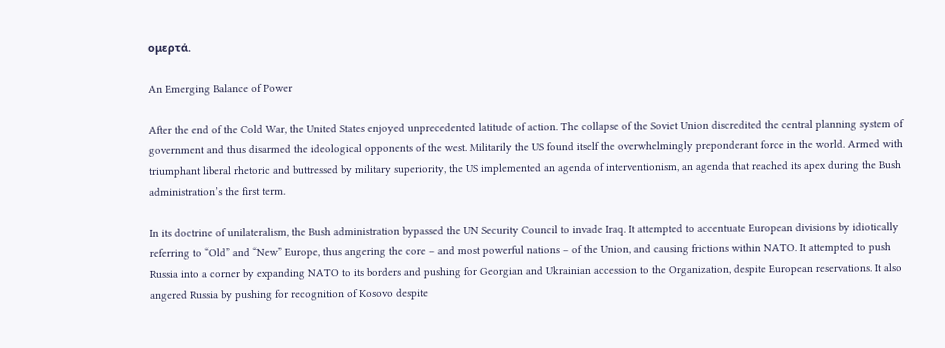ομερτά.

An Emerging Balance of Power

After the end of the Cold War, the United States enjoyed unprecedented latitude of action. The collapse of the Soviet Union discredited the central planning system of government and thus disarmed the ideological opponents of the west. Militarily the US found itself the overwhelmingly preponderant force in the world. Armed with triumphant liberal rhetoric and buttressed by military superiority, the US implemented an agenda of interventionism, an agenda that reached its apex during the Bush administration’s the first term.

In its doctrine of unilateralism, the Bush administration bypassed the UN Security Council to invade Iraq. It attempted to accentuate European divisions by idiotically referring to “Old” and “New” Europe, thus angering the core – and most powerful nations – of the Union, and causing frictions within NATO. It attempted to push Russia into a corner by expanding NATO to its borders and pushing for Georgian and Ukrainian accession to the Organization, despite European reservations. It also angered Russia by pushing for recognition of Kosovo despite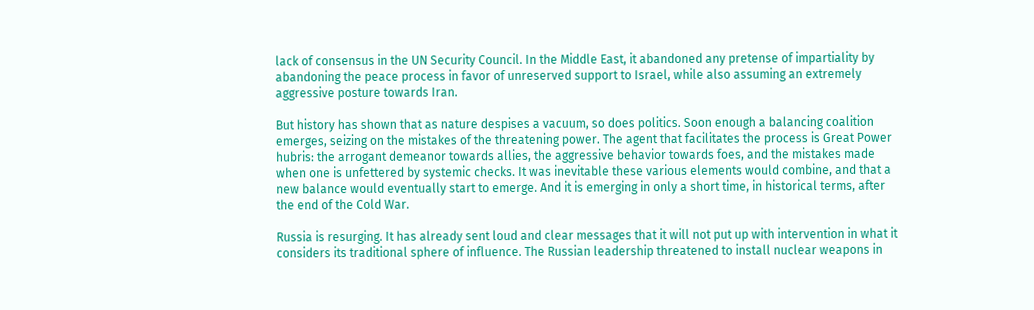lack of consensus in the UN Security Council. In the Middle East, it abandoned any pretense of impartiality by abandoning the peace process in favor of unreserved support to Israel, while also assuming an extremely aggressive posture towards Iran.

But history has shown that as nature despises a vacuum, so does politics. Soon enough a balancing coalition emerges, seizing on the mistakes of the threatening power. The agent that facilitates the process is Great Power hubris: the arrogant demeanor towards allies, the aggressive behavior towards foes, and the mistakes made when one is unfettered by systemic checks. It was inevitable these various elements would combine, and that a new balance would eventually start to emerge. And it is emerging in only a short time, in historical terms, after the end of the Cold War.

Russia is resurging. It has already sent loud and clear messages that it will not put up with intervention in what it considers its traditional sphere of influence. The Russian leadership threatened to install nuclear weapons in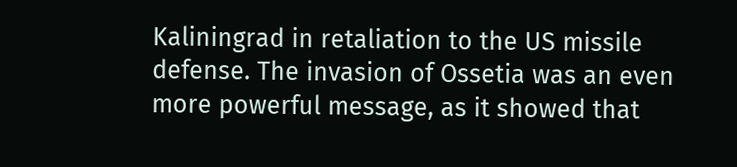Kaliningrad in retaliation to the US missile defense. The invasion of Ossetia was an even more powerful message, as it showed that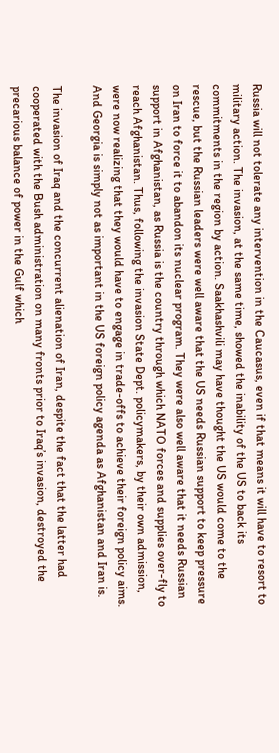Russia will not tolerate any intervention in the Caucasus, even if that means it will have to resort to military action. The invasion, at the same time, showed the inability of the US to back its commitments in the region by action. Saakhashvili may have thought the US would come to the rescue, but the Russian leaders were well aware that the US needs Russian support to keep pressure on Iran to force it to abandon its nuclear program. They were also well aware that it needs Russian support in Afghanistan, as Russia is the country through which NATO forces and supplies over-fly to reach Afghanistan. Thus, following the invasion State Dept. policymakers, by their own admission, were now realizing that they would have to engage in trade-offs to achieve their foreign policy aims. And Georgia is simply not as important in the US foreign policy agenda as Afghanistan and Iran is.

The invasion of Iraq and the concurrent alienation of Iran, despite the fact that the latter had cooperated with the Bush administration on many fronts prior to Iraq’s invasion, destroyed the precarious balance of power in the Gulf which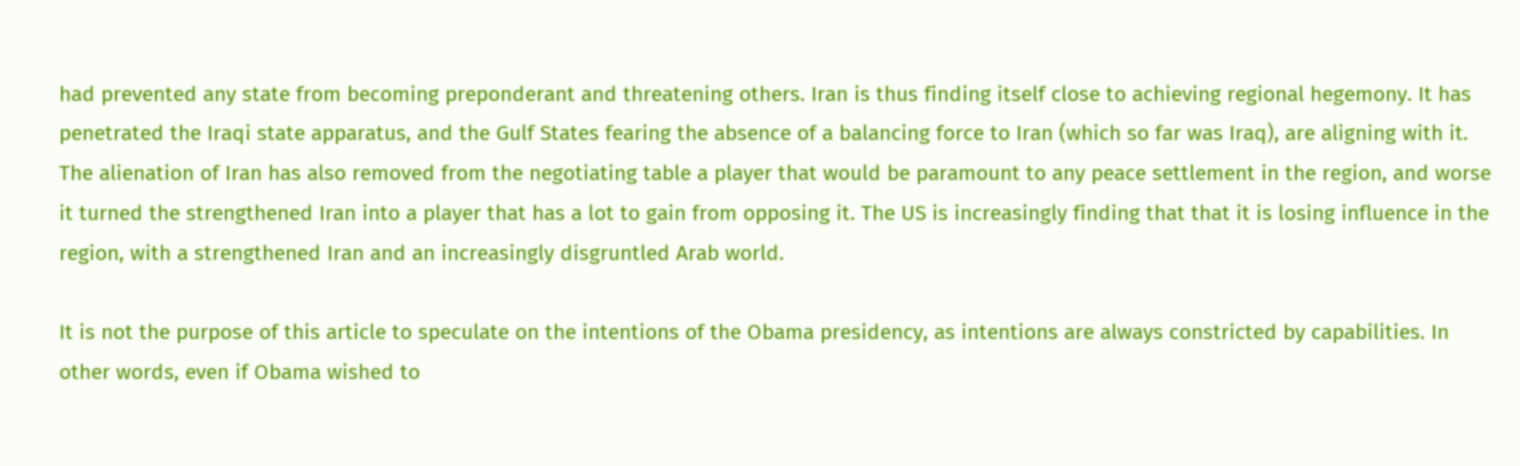had prevented any state from becoming preponderant and threatening others. Iran is thus finding itself close to achieving regional hegemony. It has penetrated the Iraqi state apparatus, and the Gulf States fearing the absence of a balancing force to Iran (which so far was Iraq), are aligning with it. The alienation of Iran has also removed from the negotiating table a player that would be paramount to any peace settlement in the region, and worse it turned the strengthened Iran into a player that has a lot to gain from opposing it. The US is increasingly finding that that it is losing influence in the region, with a strengthened Iran and an increasingly disgruntled Arab world.

It is not the purpose of this article to speculate on the intentions of the Obama presidency, as intentions are always constricted by capabilities. In other words, even if Obama wished to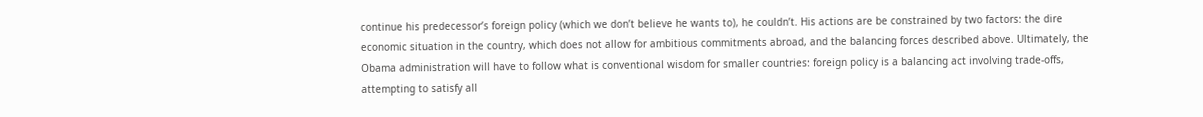continue his predecessor’s foreign policy (which we don’t believe he wants to), he couldn’t. His actions are be constrained by two factors: the dire economic situation in the country, which does not allow for ambitious commitments abroad, and the balancing forces described above. Ultimately, the Obama administration will have to follow what is conventional wisdom for smaller countries: foreign policy is a balancing act involving trade-offs, attempting to satisfy all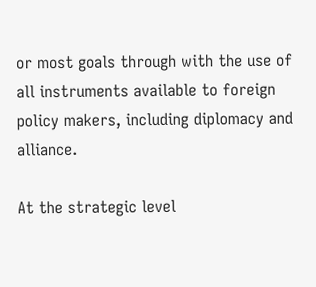or most goals through with the use of all instruments available to foreign policy makers, including diplomacy and alliance.

At the strategic level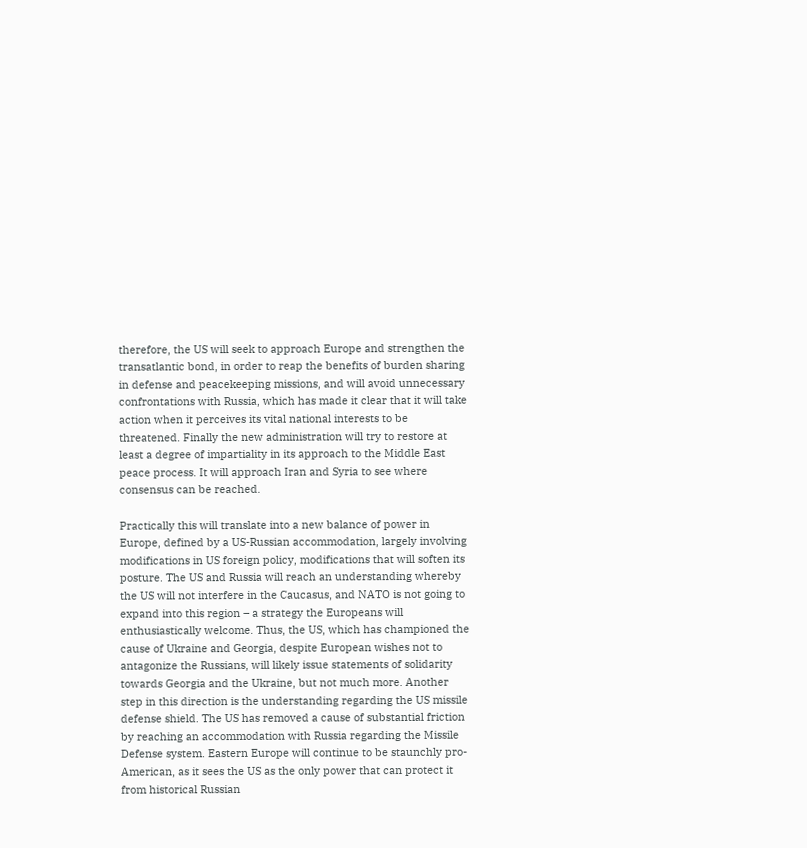therefore, the US will seek to approach Europe and strengthen the transatlantic bond, in order to reap the benefits of burden sharing in defense and peacekeeping missions, and will avoid unnecessary confrontations with Russia, which has made it clear that it will take action when it perceives its vital national interests to be threatened. Finally the new administration will try to restore at least a degree of impartiality in its approach to the Middle East peace process. It will approach Iran and Syria to see where consensus can be reached.

Practically this will translate into a new balance of power in Europe, defined by a US-Russian accommodation, largely involving modifications in US foreign policy, modifications that will soften its posture. The US and Russia will reach an understanding whereby the US will not interfere in the Caucasus, and NATO is not going to expand into this region – a strategy the Europeans will enthusiastically welcome. Thus, the US, which has championed the cause of Ukraine and Georgia, despite European wishes not to antagonize the Russians, will likely issue statements of solidarity towards Georgia and the Ukraine, but not much more. Another step in this direction is the understanding regarding the US missile defense shield. The US has removed a cause of substantial friction by reaching an accommodation with Russia regarding the Missile Defense system. Eastern Europe will continue to be staunchly pro-American, as it sees the US as the only power that can protect it from historical Russian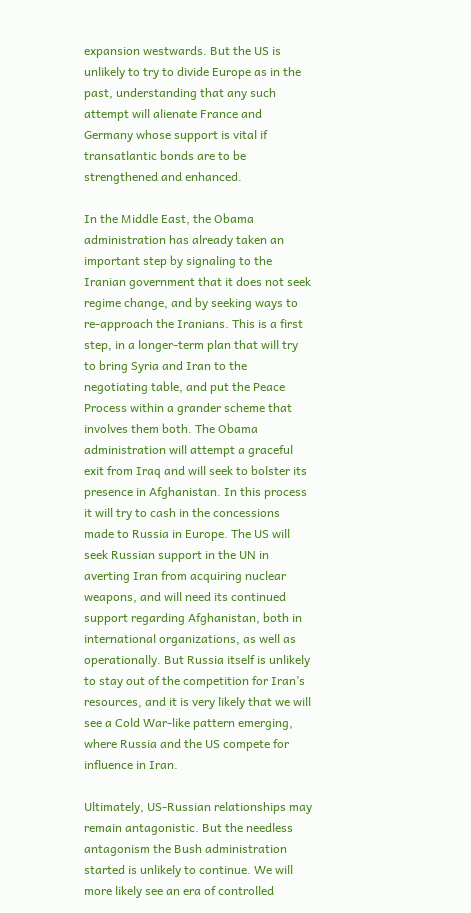expansion westwards. But the US is unlikely to try to divide Europe as in the past, understanding that any such attempt will alienate France and Germany whose support is vital if transatlantic bonds are to be strengthened and enhanced.

In the Middle East, the Obama administration has already taken an important step by signaling to the Iranian government that it does not seek regime change, and by seeking ways to re-approach the Iranians. This is a first step, in a longer-term plan that will try to bring Syria and Iran to the negotiating table, and put the Peace Process within a grander scheme that involves them both. The Obama administration will attempt a graceful exit from Iraq and will seek to bolster its presence in Afghanistan. In this process it will try to cash in the concessions made to Russia in Europe. The US will seek Russian support in the UN in averting Iran from acquiring nuclear weapons, and will need its continued support regarding Afghanistan, both in international organizations, as well as operationally. But Russia itself is unlikely to stay out of the competition for Iran’s resources, and it is very likely that we will see a Cold War-like pattern emerging, where Russia and the US compete for influence in Iran.

Ultimately, US-Russian relationships may remain antagonistic. But the needless antagonism the Bush administration started is unlikely to continue. We will more likely see an era of controlled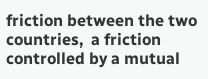friction between the two countries,  a friction controlled by a mutual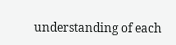understanding of each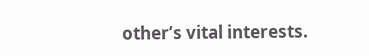other’s vital interests.